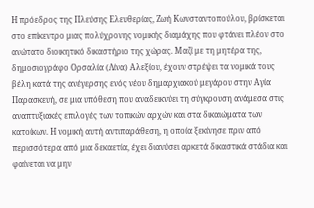Η πρόεδρος της Πλεύσης Ελευθερίας, Ζωή Κωνσταντοπούλου, βρίσκεται στο επίκεντρο μιας πολύχρονης νομικής διαμάχης που φτάνει πλέον στο ανώτατο διοικητικό δικαστήριο της χώρας. Μαζί με τη μητέρα της, δημοσιογράφο Ορσαλία (Λίνα) Αλεξίου, έχουν στρέψει τα νομικά τους βέλη κατά της ανέγερσης ενός νέου δημαρχιακού μεγάρου στην Αγία Παρασκευή, σε μια υπόθεση που αναδεικνύει τη σύγκρουση ανάμεσα στις αναπτυξιακές επιλογές των τοπικών αρχών και στα δικαιώματα των κατοίκων. Η νομική αυτή αντιπαράθεση, η οποία ξεκίνησε πριν από περισσότερα από μια δεκαετία, έχει διανύσει αρκετά δικαστικά στάδια και φαίνεται να μην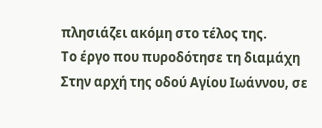πλησιάζει ακόμη στο τέλος της.
Το έργο που πυροδότησε τη διαμάχη
Στην αρχή της οδού Αγίου Ιωάννου, σε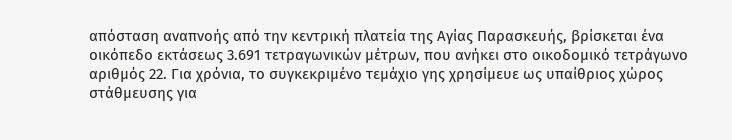απόσταση αναπνοής από την κεντρική πλατεία της Αγίας Παρασκευής, βρίσκεται ένα οικόπεδο εκτάσεως 3.691 τετραγωνικών μέτρων, που ανήκει στο οικοδομικό τετράγωνο αριθμός 22. Για χρόνια, το συγκεκριμένο τεμάχιο γης χρησίμευε ως υπαίθριος χώρος στάθμευσης για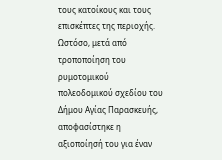τους κατοίκους και τους επισκέπτες της περιοχής. Ωστόσο, μετά από τροποποίηση του ρυμοτομικού πολεοδομικού σχεδίου του Δήμου Αγίας Παρασκευής, αποφασίστηκε η αξιοποίησή του για έναν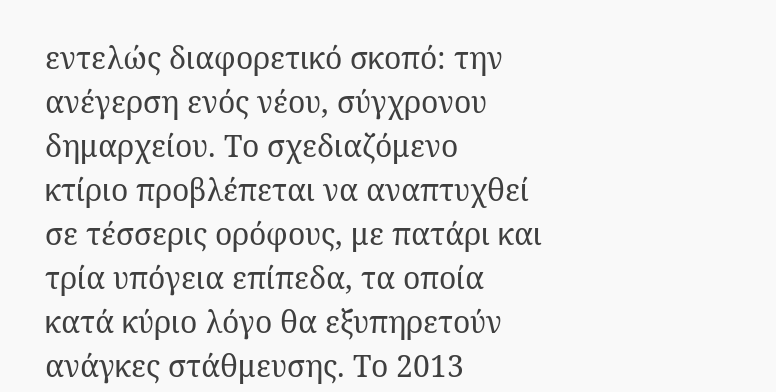εντελώς διαφορετικό σκοπό: την ανέγερση ενός νέου, σύγχρονου δημαρχείου. Το σχεδιαζόμενο κτίριο προβλέπεται να αναπτυχθεί σε τέσσερις ορόφους, με πατάρι και τρία υπόγεια επίπεδα, τα οποία κατά κύριο λόγο θα εξυπηρετούν ανάγκες στάθμευσης. Το 2013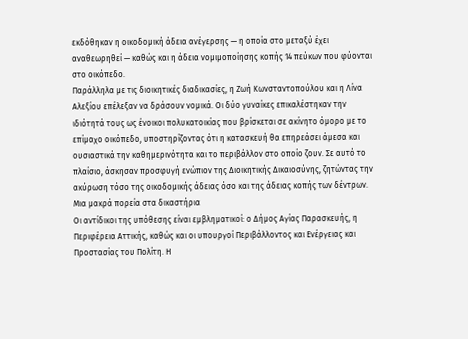εκδόθηκαν η οικοδομική άδεια ανέγερσης — η οποία στο μεταξύ έχει αναθεωρηθεί — καθώς και η άδεια νομιμοποίησης κοπής 14 πεύκων που φύονται στο οικόπεδο.
Παράλληλα με τις διοικητικές διαδικασίες, η Ζωή Κωνσταντοπούλου και η Λίνα Αλεξίου επέλεξαν να δράσουν νομικά. Οι δύο γυναίκες επικαλέστηκαν την ιδιότητά τους ως ένοικοι πολυκατοικίας που βρίσκεται σε ακίνητο όμορο με το επίμαχο οικόπεδο, υποστηρίζοντας ότι η κατασκευή θα επηρεάσει άμεσα και ουσιαστικά την καθημερινότητα και το περιβάλλον στο οποίο ζουν. Σε αυτό το πλαίσιο, άσκησαν προσφυγή ενώπιον της Διοικητικής Δικαιοσύνης, ζητώντας την ακύρωση τόσο της οικοδομικής άδειας όσο και της άδειας κοπής των δέντρων.
Μια μακρά πορεία στα δικαστήρια
Οι αντίδικοι της υπόθεσης είναι εμβληματικοί: ο Δήμος Αγίας Παρασκευής, η Περιφέρεια Αττικής, καθώς και οι υπουργοί Περιβάλλοντος και Ενέργειας και Προστασίας του Πολίτη. Η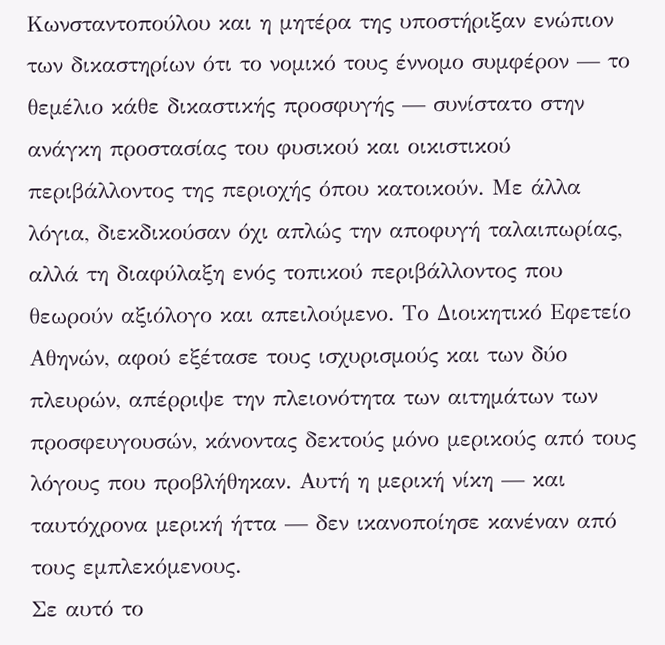Κωνσταντοπούλου και η μητέρα της υποστήριξαν ενώπιον των δικαστηρίων ότι το νομικό τους έννομο συμφέρον — το θεμέλιο κάθε δικαστικής προσφυγής — συνίστατο στην ανάγκη προστασίας του φυσικού και οικιστικού περιβάλλοντος της περιοχής όπου κατοικούν. Με άλλα λόγια, διεκδικούσαν όχι απλώς την αποφυγή ταλαιπωρίας, αλλά τη διαφύλαξη ενός τοπικού περιβάλλοντος που θεωρούν αξιόλογο και απειλούμενο. Το Διοικητικό Εφετείο Αθηνών, αφού εξέτασε τους ισχυρισμούς και των δύο πλευρών, απέρριψε την πλειονότητα των αιτημάτων των προσφευγουσών, κάνοντας δεκτούς μόνο μερικούς από τους λόγους που προβλήθηκαν. Αυτή η μερική νίκη — και ταυτόχρονα μερική ήττα — δεν ικανοποίησε κανέναν από τους εμπλεκόμενους.
Σε αυτό το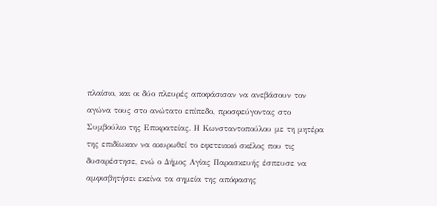πλαίσιο, και οι δύο πλευρές αποφάσισαν να ανεβάσουν τον αγώνα τους στο ανώτατο επίπεδο, προσφεύγοντας στο Συμβούλιο της Επικρατείας. Η Κωνσταντοπούλου με τη μητέρα της επιδίωκαν να ακυρωθεί το εφετειακό σκέλος που τις δυσαρέστησε, ενώ ο Δήμος Αγίας Παρασκευής έσπευσε να αμφισβητήσει εκείνα τα σημεία της απόφασης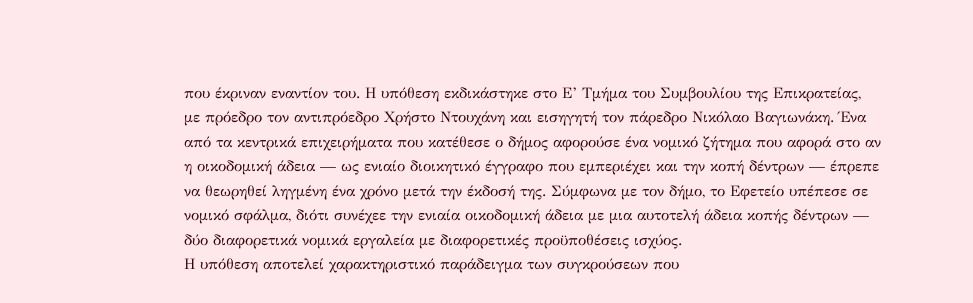που έκριναν εναντίον του. Η υπόθεση εκδικάστηκε στο Ε’ Τμήμα του Συμβουλίου της Επικρατείας, με πρόεδρο τον αντιπρόεδρο Χρήστο Ντουχάνη και εισηγητή τον πάρεδρο Νικόλαο Βαγιωνάκη. Ένα από τα κεντρικά επιχειρήματα που κατέθεσε ο δήμος αφορούσε ένα νομικό ζήτημα που αφορά στο αν η οικοδομική άδεια — ως ενιαίο διοικητικό έγγραφο που εμπεριέχει και την κοπή δέντρων — έπρεπε να θεωρηθεί ληγμένη ένα χρόνο μετά την έκδοσή της. Σύμφωνα με τον δήμο, το Εφετείο υπέπεσε σε νομικό σφάλμα, διότι συνέχεε την ενιαία οικοδομική άδεια με μια αυτοτελή άδεια κοπής δέντρων — δύο διαφορετικά νομικά εργαλεία με διαφορετικές προϋποθέσεις ισχύος.
Η υπόθεση αποτελεί χαρακτηριστικό παράδειγμα των συγκρούσεων που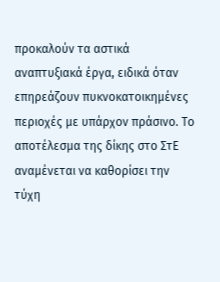προκαλούν τα αστικά αναπτυξιακά έργα, ειδικά όταν επηρεάζουν πυκνοκατοικημένες περιοχές με υπάρχον πράσινο. Το αποτέλεσμα της δίκης στο ΣτΕ αναμένεται να καθορίσει την τύχη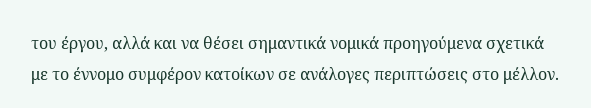του έργου, αλλά και να θέσει σημαντικά νομικά προηγούμενα σχετικά με το έννομο συμφέρον κατοίκων σε ανάλογες περιπτώσεις στο μέλλον.